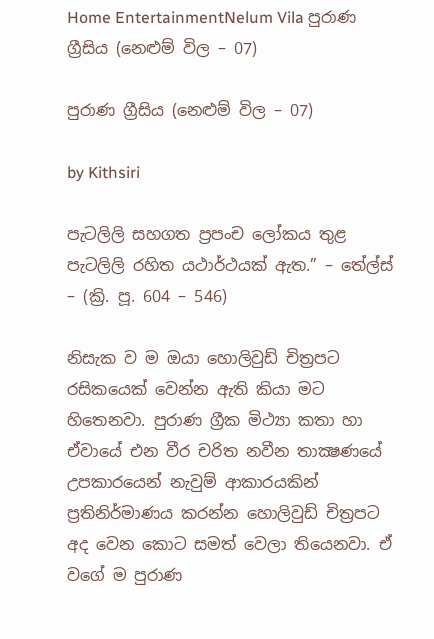Home EntertainmentNelum Vila පුරාණ ග්‍රීසිය (නෙළුම් විල – 07)

පුරාණ ග්‍රීසිය (නෙළුම් විල – 07)

by Kithsiri

පැටලිලි සහගත ප්‍රපංච ලෝකය තුළ පැටලිලි රහිත යථාර්ථයක් ඇත.” – තේල්ස් – (ක්‍රි. පූ. 604 – 546)

නිසැක ව ම ඔයා හොලිවුඩ් චිත්‍රපට රසිකයෙක් වෙන්න ඇති කියා මට හිතෙනවා. පුරාණ ග්‍රීක මිථ්‍යා කතා හා ඒවායේ එන වීර චරිත නවීන තාක්‍ෂණයේ උපකාරයෙන් නැවුම් ආකාරයකින් ප්‍රතිනිර්මාණය කරන්න හොලිවුඩ් චිත්‍රපට අද වෙන කොට සමත් වෙලා තියෙනවා. ඒ වගේ ම පුරාණ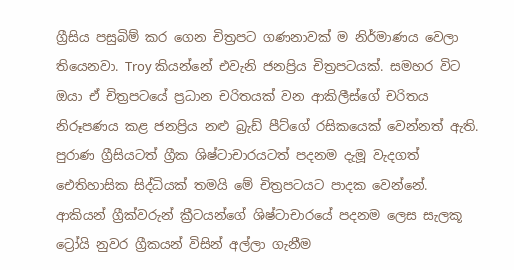ග්‍රීසිය පසුබිම් කර ගෙන චිත්‍රපට ගණනාවක් ම නිර්මාණය වෙලා තියෙනවා. Troy කියන්නේ එවැනි ජනප්‍රිය චිත්‍රපටයක්. සමහර විට ඔයා ඒ චිත්‍රපටයේ ප්‍රධාන චරිතයක් වන ආකිලීස්ගේ චරිතය නිරූපණය කළ ජනප්‍රිය නළු බ්‍රැඩ් පීට්ගේ රසිකයෙක් වෙන්නත් ඇති. පුරාණ ග්‍රීසියටත් ග්‍රීක ශිෂ්ටාචාරයටත් පදනම දැමූ වැදගත් ඓතිහාසික සිද්ධියක් තමයි මේ චිත්‍රපටයට පාදක වෙන්නේ. ආකියන් ග්‍රීක්වරුන් ක්‍රීටයන්ගේ ශිෂ්ටාචාරයේ පදනම ලෙස සැලකූ ට්‍රෝයි නුවර ග්‍රීකයන් විසින් අල්ලා ගැනීම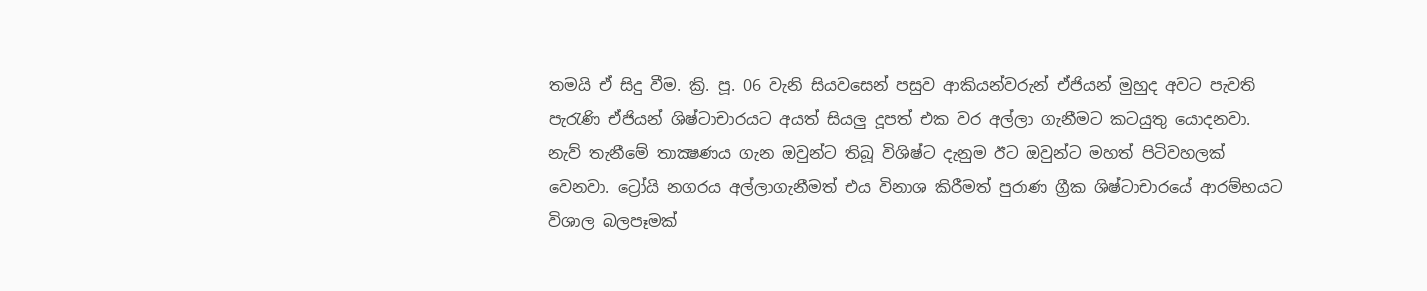තමයි ඒ සිදු වීම. ක්‍රි. පූ. 06 වැනි සියවසෙන් පසුව ආකියන්වරුන් ඒජියන් මුහුද අවට පැවති පැරැණි ඒජියන් ශිෂ්ටාචාරයට අයත් සියලු දූපත් එක වර අල්ලා ගැනීමට කටයුතු යොදනවා. නැව් තැනීමේ තාක්‍ෂණය ගැන ඔවුන්ට තිබූ විශිෂ්ට දැනුම ඊට ඔවුන්ට මහත් පිටිවහලක් වෙනවා. ට්‍රෝයි නගරය අල්ලාගැනීමත් එය විනාශ කිරීමත් පුරාණ ග්‍රීක ශිෂ්ටාචාරයේ ආරම්භයට විශාල බලපෑමක්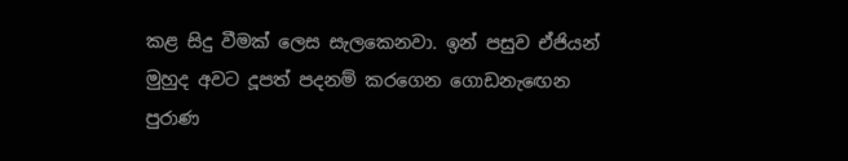කළ සිදු වීමක් ලෙස සැලකෙනවා. ඉන් පසුව ඒජියන් මුහුද අවට දූපත් පදනම් කරගෙන ගොඩනැඟෙන පුරාණ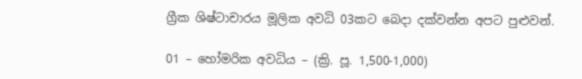ග්‍රීක ශිෂ්ටාචාරය මූලික අවධි 03කට බෙදා දක්වන්න අපට පුළුවන්.

01 – හෝමරික අවධිය – (ක්‍රි. පූ. 1,500-1,000)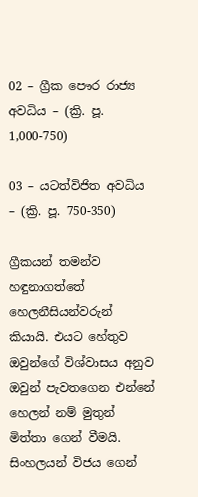02 – ග්‍රීක පෞර රාජ්‍ය අවධිය – (ක්‍රි. පූ. 1,000-750)

03 – යටත්විජිත අවධිය – (ක්‍රි. පූ. 750-350)

ග්‍රීකයන් තමන්ව හඳුනාගත්තේ හෙලනීසියන්වරුන් කියායි. එයට හේතුව ඔවුන්ගේ විශ්වාසය අනුව ඔවුන් පැවතගෙන එන්නේ හෙලන් නම් මුතුන් මිත්තා ගෙන් වීමයි. සිංහලයන් විජය ගෙන්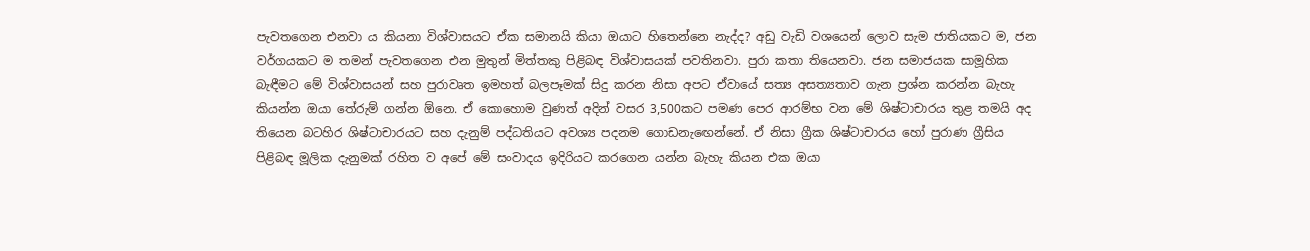පැවතගෙන එනවා ය කියනා විශ්වාසයට ඒක සමානයි කියා ඔයාට හිතෙන්නෙ නැද්ද? අඩු වැඩි වශයෙන් ලොව සැම ජාතියකට ම, ජන වර්ගයකට ම තමන් පැවතගෙන එන මුතුන් මිත්තකු පිළිබඳ විශ්වාසයක් පවතිනවා. පුරා කතා තියෙනවා. ජන සමාජයක සාමූහික බැඳීමට මේ විශ්වාසයන් සහ පුරාවෘත ඉමහත් බලපෑමක් සිදු කරන නිසා අපට ඒවායේ සත්‍ය අසත්‍යතාව ගැන ප්‍රශ්න කරන්න බැහැ කියන්න ඔයා තේරුම් ගන්න ඕනෙ. ඒ කොහොම වුණත් අදින් වසර 3,500කට පමණ පෙර ආරම්භ වන මේ ශිෂ්ටාචාරය තුළ තමයි අද තියෙන බටහිර ශිෂ්ටාචාරයට සහ දැනුම් පද්ධතියට අවශ්‍ය පදනම ගොඩනැඟෙන්නේ. ඒ නිසා ග්‍රීක ශිෂ්ටාචාරය හෝ පුරාණ ග්‍රීසිය පිළිබඳ මූලික දැනුමක් රහිත ව අපේ මේ සංවාදය ඉදිරියට කරගෙන යන්න බැහැ කියන එක ඔයා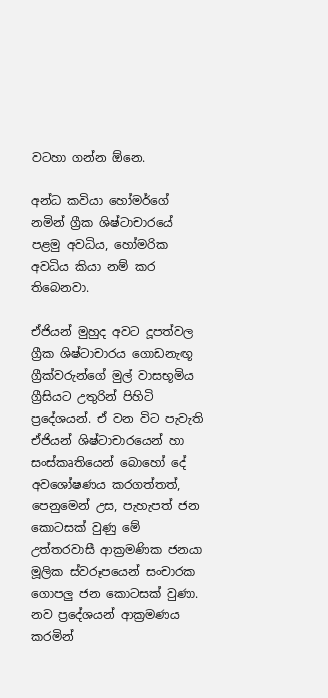වටහා ගන්න ඕනෙ.

අන්ධ කවියා හෝමර්ගේ නමින් ග්‍රීක ශිෂ්ටාචාරයේ පළමු අවධිය, හෝමරික අවධිය කියා නම් කර තිබෙනවා.

ඒජියන් මුහුද අවට දූපත්වල ග්‍රීක ශිෂ්ටාචාරය ගොඩනැඟූ ග්‍රීක්වරුන්ගේ මුල් වාසභූමිය ග්‍රීසියට උතුරින් පිහිටි ප්‍රදේශයන්. ඒ වන විට පැවැති ඒජියන් ශිෂ්ටාචාරයෙන් හා සංස්කෘතියෙන් බොහෝ දේ අවශෝෂණය කරගත්තත්, පෙනුමෙන් උස, පැහැපත් ජන කොටසක් වුණු මේ උත්තරවාසී ආක්‍රමණික ජනයා මූලික ස්වරූපයෙන් සංචාරක ගොපලු ජන කොටසක් වුණා. නව ප්‍රදේශයන් ආක්‍රමණය කරමින්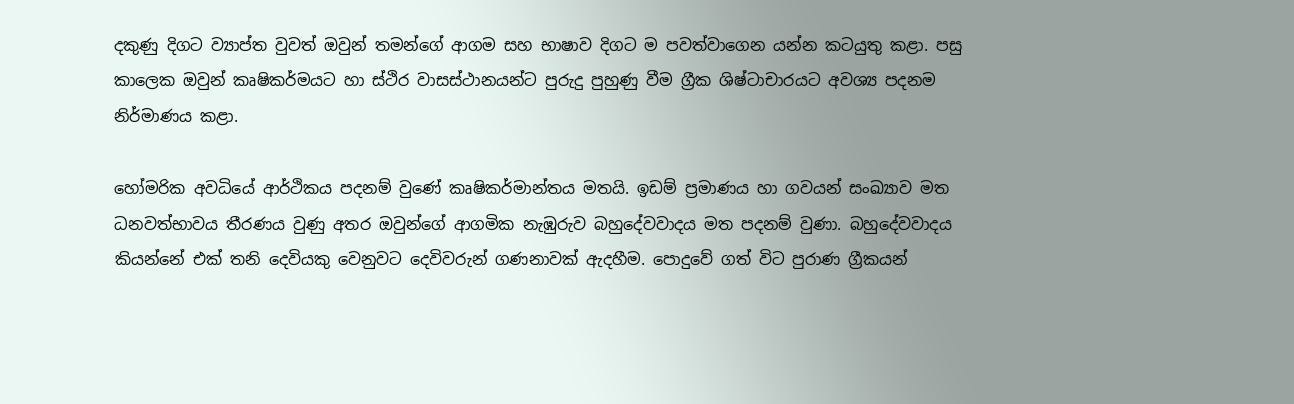දකුණු දිගට ව්‍යාප්ත වුවත් ඔවුන් තමන්ගේ ආගම සහ භාෂාව දිගට ම පවත්වාගෙන යන්න කටයුතු කළා. පසු කාලෙක ඔවුන් කෘෂිකර්මයට හා ස්ථිර වාසස්ථානයන්ට පුරුදු පුහුණු වීම ග්‍රීක ශිෂ්ටාචාරයට අවශ්‍ය පදනම නිර්මාණය කළා.

හෝමරික අවධියේ ආර්ථිකය පදනම් වුණේ කෘෂිකර්මාන්තය මතයි. ඉඩම් ප්‍රමාණය හා ගවයන් සංඛ්‍යාව මත ධනවත්භාවය තීරණය වුණු අතර ඔවුන්ගේ ආගමික නැඹුරුව බහුදේවවාදය මත පදනම් වුණා. බහුදේවවාදය කියන්නේ එක් තනි දෙවියකු වෙනුවට දෙවිවරුන් ගණනාවක් ඇදහීම. පොදුවේ ගත් විට පුරාණ ග්‍රීකයන්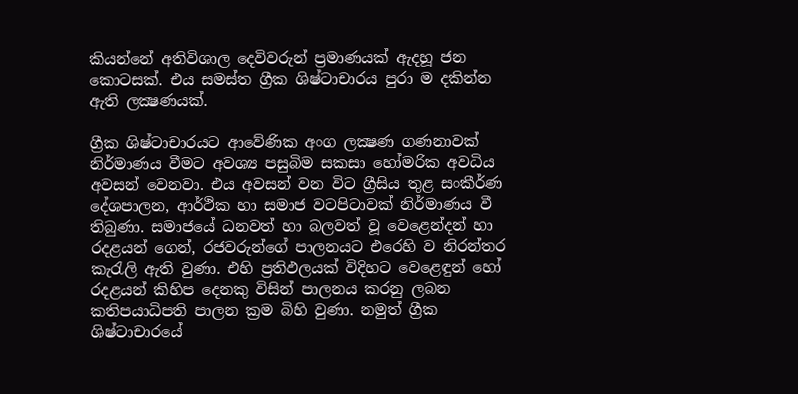කියන්නේ අතිවිශාල දෙවිවරුන් ප්‍රමාණයක් ඇදහූ ජන කොටසක්. එය සමස්ත ග්‍රීක ශිෂ්ටාචාරය පුරා ම දකින්න ඇති ලක්‍ෂණයක්.

ග්‍රීක ශිෂ්ටාචාරයට ආවේණික අංග ලක්‍ෂණ ගණනාවක් නිර්මාණය වීමට අවශ්‍ය පසුබිම සකසා හෝමරික අවධිය අවසන් වෙනවා. එය අවසන් වන විට ග්‍රීසිය තුළ සංකීර්ණ දේශපාලන, ආර්ථික හා සමාජ වටපිටාවක් නිර්මාණය වී තිබුණා. සමාජයේ ධනවත් හා බලවත් වූ වෙළෙන්දන් හා රදළයන් ගෙන්, රජවරුන්ගේ පාලනයට එරෙහි ව නිරන්තර කැරැලි ඇති වුණා. එහි ප්‍රතිඵලයක් විදිහට වෙළෙඳුන් හෝ රදළයන් කිහිප දෙනකු විසින් පාලනය කරනු ලබන කතිපයාධිපති පාලන ක්‍රම බිහි වුණා. නමුත් ග්‍රීක ශිෂ්ටාචාරයේ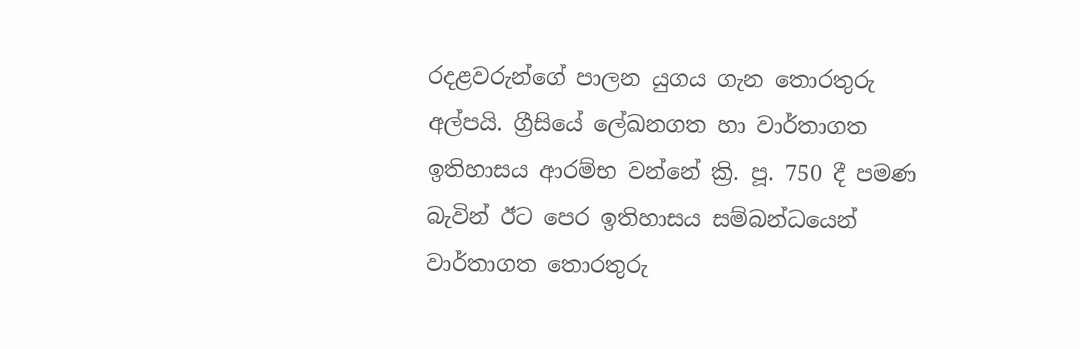රදළවරුන්ගේ පාලන යුගය ගැන තොරතුරු අල්පයි. ග්‍රීසියේ ලේඛනගත හා වාර්තාගත ඉතිහාසය ආරම්භ වන්නේ ක්‍රි. පූ. 750 දී පමණ බැවින් ඊට පෙර ඉතිහාසය සම්බන්ධයෙන් වාර්තාගත තොරතුරු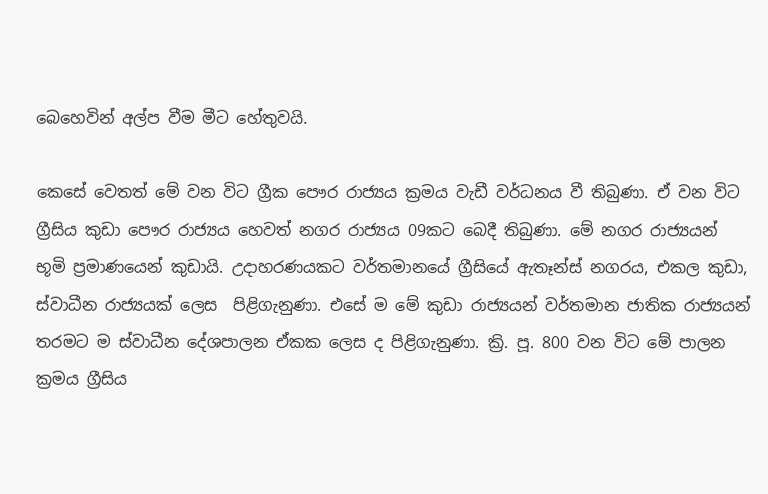බෙහෙවින් අල්ප වීම මීට හේතුවයි.

කෙසේ වෙතත් මේ වන විට ග්‍රීක පෞර රාජ්‍යය ක්‍රමය වැඩී වර්ධනය වී තිබුණා. ඒ වන විට ග්‍රීසිය කුඩා පෞර රාජ්‍යය හෙවත් නගර රාජ්‍යය 09කට බෙදී තිබුණා. මේ නගර රාජ්‍යයන් භූමි ප්‍රමාණයෙන් කුඩායි. උදාහරණයකට වර්තමානයේ ග්‍රීසියේ ඇතෑන්ස් නගරය, එකල කුඩා, ස්වාධීන රාජ්‍යයක් ලෙස  පිළිගැනුණා. එසේ ම මේ කුඩා රාජ්‍යයන් වර්තමාන ජාතික රාජ්‍යයන් තරමට ම ස්වාධීන දේශපාලන ඒකක ලෙස ද පිළිගැනුණා. ක්‍රි. පූ. 800 වන විට මේ පාලන ක්‍රමය ග්‍රීසිය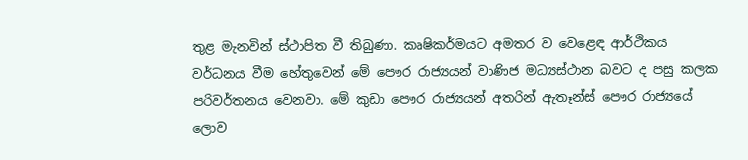තුළ මැනවින් ස්ථාපිත වී තිබුණා. කෘෂිකර්මයට අමතර ව වෙළෙඳ ආර්ථිකය වර්ධනය වීම හේතුවෙන් මේ පෞර රාජ්‍යයන් වාණිජ මධ්‍යස්ථාන බවට ද පසු කලක පරිවර්තනය වෙනවා. මේ කුඩා පෞර රාජ්‍යයන් අතරින් ඇතෑන්ස් පෞර රාජ්‍යයේ ලොව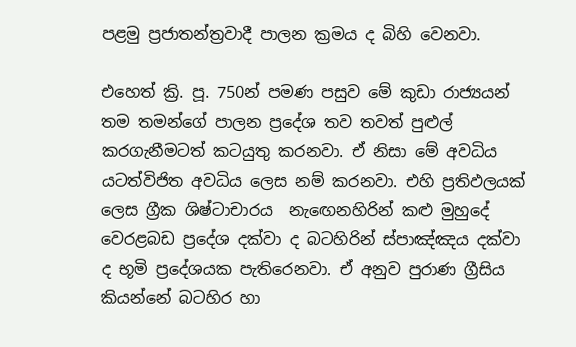පළමු ප්‍රජාතන්ත්‍රවාදී පාලන ක්‍රමය ද බිහි වෙනවා.

එහෙත් ක්‍රි. පූ. 750න් පමණ පසුව මේ කුඩා රාජ්‍යයන් තම තමන්ගේ පාලන ප්‍රදේශ තව තවත් පුළුල් කරගැනීමටත් කටයුතු කරනවා. ඒ නිසා මේ අවධිය යටත්විජිත අවධිය ලෙස නම් කරනවා. එහි ප්‍රතිඵලයක් ලෙස ග්‍රීක ශිෂ්ටාචාරය  නැඟෙනහිරින් කළු මුහුදේ වෙරළබඩ ප්‍රදේශ දක්වා ද බටහිරින් ස්පාඤ්ඤය දක්වා ද භූමි ප්‍රදේශයක පැතිරෙනවා. ඒ අනුව පුරාණ ග්‍රීසිය කියන්නේ බටහිර හා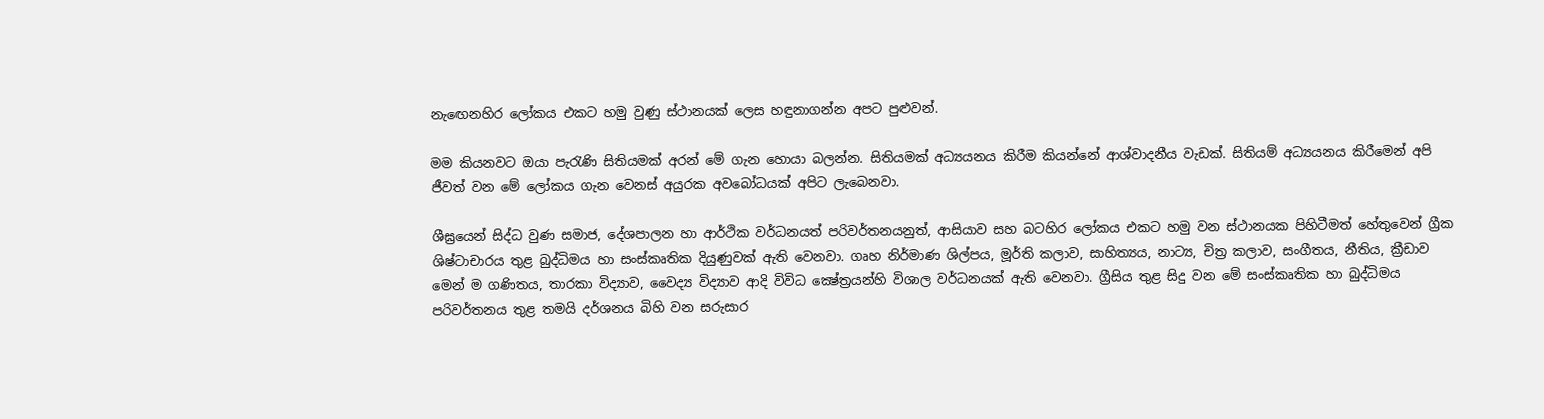නැඟෙනහිර ලෝකය එකට හමු වුණු ස්ථානයක් ලෙස හඳුනාගන්න අපට පුළුවන්.

මම කියනවට ඔයා පැරැණි සිතියමක් අරන් මේ ගැන හොයා බලන්න. සිතියමක් අධ්‍යයනය කිරීම කියන්නේ ආශ්වාදනීය වැඩක්. සිතියම් අධ්‍යයනය කිරීමෙන් අපි ජීවත් වන මේ ලෝකය ගැන වෙනස් අයුරක අවබෝධයක් අපිට ලැබෙනවා.

ශීඝ්‍රයෙන් සිද්ධ වුණ සමාජ, දේශපාලන හා ආර්ථික වර්ධනයත් පරිවර්තනයනුත්, ආසියාව සහ බටහිර ලෝකය එකට හමු වන ස්ථානයක පිහිටීමත් හේතුවෙන් ග්‍රීක ශිෂ්ටාචාරය තුළ බුද්ධිමය හා සංස්කෘතික දියුණුවක් ඇති වෙනවා. ගෘහ නිර්මාණ ශිල්පය, මූර්ති කලාව, සාහිත්‍යය, නාට්‍ය, චිත්‍ර කලාව, සංගීතය, නීතිය, ක්‍රීඩාව මෙන් ම ගණිතය, තාරකා විද්‍යාව, වෛද්‍ය විද්‍යාව ආදි විවිධ ක්‍ෂේත්‍රයන්හි විශාල වර්ධනයක් ඇති වෙනවා. ග්‍රීසිය තුළ සිදු වන මේ සංස්කෘතික හා බුද්ධිමය පරිවර්තනය තුළ තමයි දර්ශනය බිහි වන සරුසාර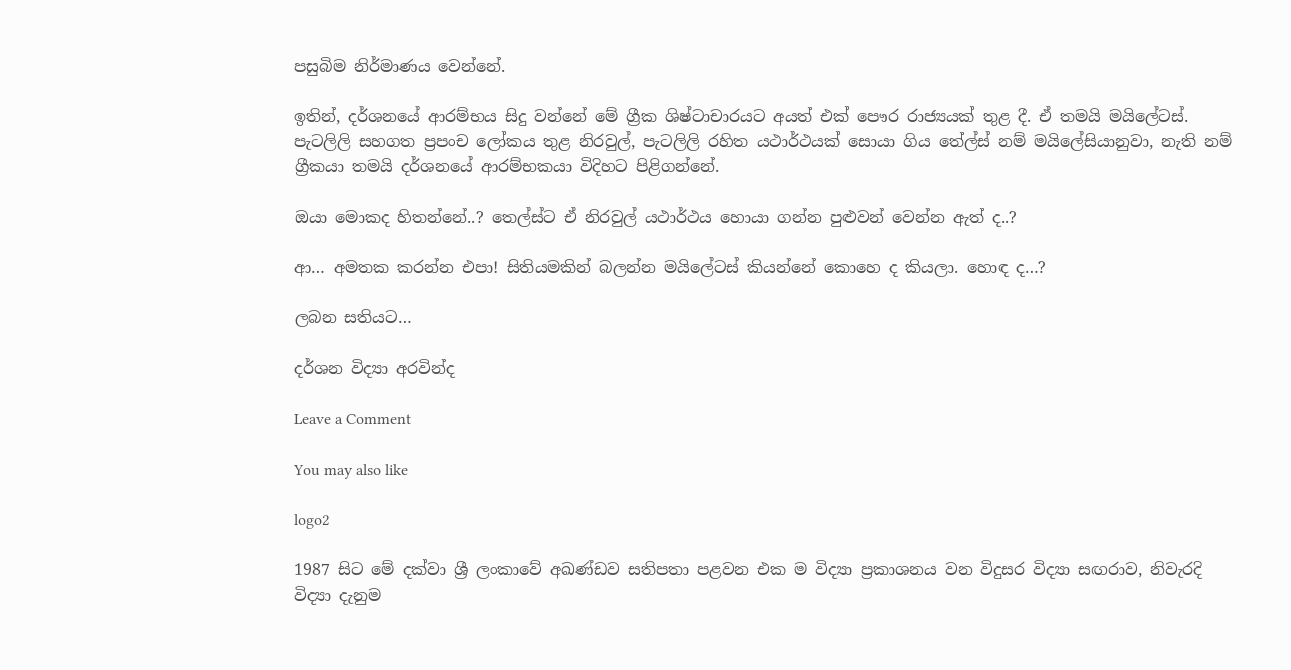පසුබිම නිර්මාණය වෙන්නේ.

ඉතින්, දර්ශනයේ ආරම්භය සිදු වන්නේ මේ ග්‍රීක ශිෂ්ටාචාරයට අයත් එක් පෞර රාජ්‍යයක් තුළ දී. ඒ තමයි මයිලේටස්. පැටලිලි සහගත ප්‍රපංච ලෝකය තුළ නිරවුල්, පැටලිලි රහිත යථාර්ථයක් සොයා ගිය තේල්ස් නම් මයිලේසියානුවා, නැති නම් ග්‍රීකයා තමයි දර්ශනයේ ආරම්භකයා විදිහට පිළිගන්නේ.

ඔයා මොකද හිතන්නේ..? තෙල්ස්ට ඒ නිරවුල් යථාර්ථය හොයා ගන්න පුළුවන් වෙන්න ඇත් ද..?

ආ… අමතක කරන්න එපා! සිතියමකින් බලන්න මයිලේටස් කියන්නේ කොහෙ ද කියලා. හොඳ ද…?

ලබන සතියට…

දර්ශන විද්‍යා අරවින්ද

Leave a Comment

You may also like

logo2

1987 සිට මේ දක්වා ශ්‍රී ලංකාවේ අඛණ්ඩව සතිපතා පළවන එක ම විද්‍යා ප්‍රකාශනය වන විදුසර විද්‍යා සඟරාව, නිවැරදි විද්‍යා දැනුම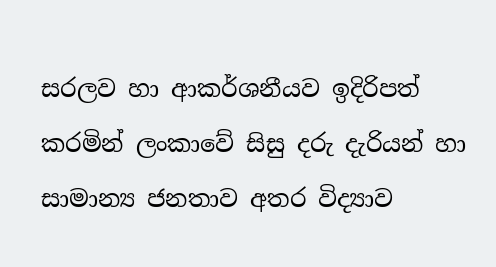සරලව හා ආකර්ශනීයව ඉදිරිපත් කරමින් ලංකාවේ සිසු දරු දැරියන් හා සාමාන්‍ය ජනතාව අතර විද්‍යාව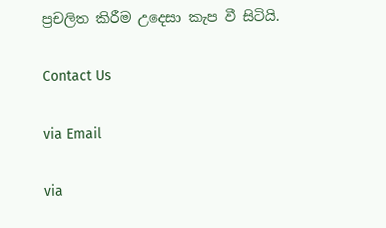ප්‍රචලිත කිරීම උදෙසා කැප වී සිටියි.

Contact Us

via Email

via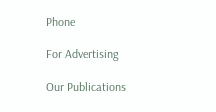Phone

For Advertising

Our Publications